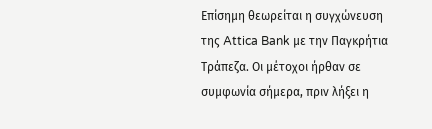Επίσημη θεωρείται η συγχώνευση της Attica Bank με την Παγκρήτια Τράπεζα. Οι μέτοχοι ήρθαν σε συμφωνία σήμερα, πριν λήξει η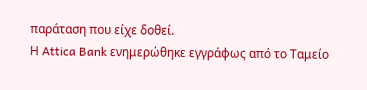παράταση που είχε δοθεί.
Η Attica Bank ενημερώθηκε εγγράφως από το Ταμείο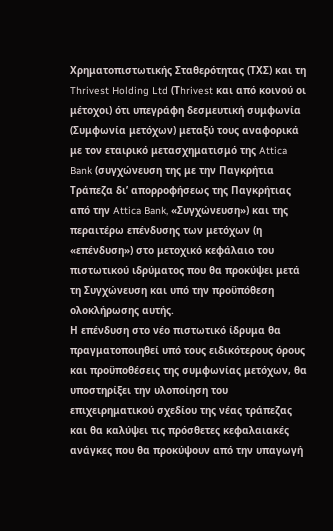Χρηματοπιστωτικής Σταθερότητας (ΤΧΣ) και τη Thrivest Holding Ltd (Τhrivest και από κοινού οι μέτοχοι) ότι υπεγράφη δεσμευτική συμφωνία (Συμφωνία μετόχων) μεταξύ τους αναφορικά με τον εταιρικό μετασχηματισμό της Attica Bank (συγχώνευση της με την Παγκρήτια Τράπεζα δι’ απορροφήσεως της Παγκρήτιας από την Attica Bank, «Συγχώνευση») και της περαιτέρω επένδυσης των μετόχων (η «επένδυση») στο μετοχικό κεφάλαιο του πιστωτικού ιδρύματος που θα προκύψει μετά τη Συγχώνευση και υπό την προϋπόθεση ολοκλήρωσης αυτής.
Η επένδυση στο νέο πιστωτικό ίδρυμα θα πραγματοποιηθεί υπό τους ειδικότερους όρους και προϋποθέσεις της συμφωνίας μετόχων, θα υποστηρίξει την υλοποίηση του επιχειρηματικού σχεδίου της νέας τράπεζας και θα καλύψει τις πρόσθετες κεφαλαιακές ανάγκες που θα προκύψουν από την υπαγωγή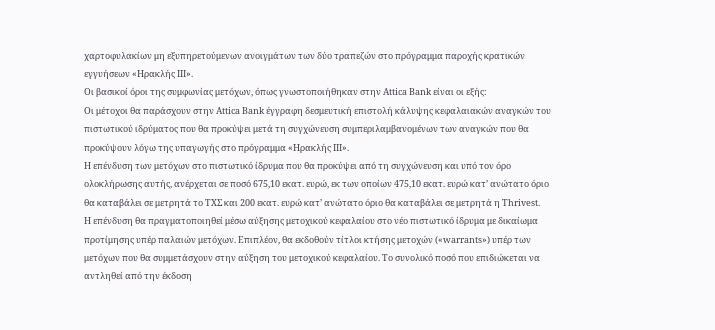χαρτοφυλακίων μη εξυπηρετούμενων ανοιγμάτων των δύο τραπεζών στο πρόγραμμα παροχής κρατικών εγγυήσεων «Ηρακλής ΙΙΙ».
Οι βασικοί όροι της συμφωνίας μετόχων, όπως γνωστοποιήθηκαν στην Attica Bank είναι οι εξής:
Οι μέτοχοι θα παράσχουν στην Attica Bank έγγραφη δεσμευτική επιστολή κάλυψης κεφαλαιακών αναγκών του πιστωτικού ιδρύματος που θα προκύψει μετά τη συγχώνευση συμπεριλαμβανομένων των αναγκών που θα προκύψουν λόγω της υπαγωγής στο πρόγραμμα «Ηρακλής ΙΙΙ».
Η επένδυση των μετόχων στο πιστωτικό ίδρυμα που θα προκύψει από τη συγχώνευση και υπό τον όρο ολοκλήρωσης αυτής, ανέρχεται σε ποσό 675,10 εκατ. ευρώ, εκ των οποίων 475,10 εκατ. ευρώ κατ’ ανώτατο όριο θα καταβάλει σε μετρητά το ΤΧΣ και 200 εκατ. ευρώ κατ’ ανώτατο όριο θα καταβάλει σε μετρητά η Thrivest.
Η επένδυση θα πραγματοποιηθεί μέσω αύξησης μετοχικού κεφαλαίου στο νέο πιστωτικό ίδρυμα με δικαίωμα προτίμησης υπέρ παλαιών μετόχων. Επιπλέον, θα εκδοθούν τίτλοι κτήσης μετοχών («warrants») υπέρ των μετόχων που θα συμμετάσχουν στην αύξηση του μετοχικού κεφαλαίου. Το συνολικό ποσό που επιδιώκεται να αντληθεί από την έκδοση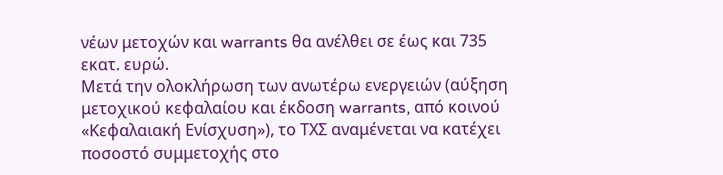νέων μετοχών και warrants θα ανέλθει σε έως και 735 εκατ. ευρώ.
Μετά την ολοκλήρωση των ανωτέρω ενεργειών (αύξηση μετοχικού κεφαλαίου και έκδοση warrants, από κοινού «Κεφαλαιακή Ενίσχυση»), το ΤΧΣ αναμένεται να κατέχει ποσοστό συμμετοχής στο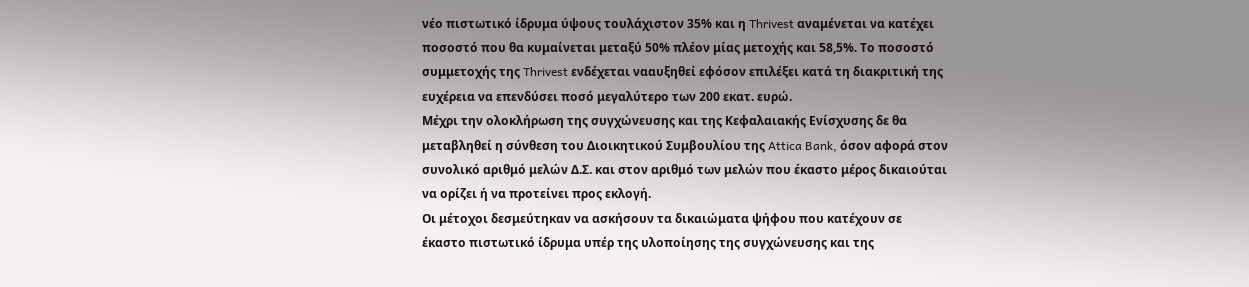νέο πιστωτικό ίδρυμα ύψους τουλάχιστον 35% και η Thrivest αναμένεται να κατέχει ποσοστό που θα κυμαίνεται μεταξύ 50% πλέον μίας μετοχής και 58,5%. Το ποσοστό συμμετοχής της Thrivest ενδέχεται νααυξηθεί εφόσον επιλέξει κατά τη διακριτική της ευχέρεια να επενδύσει ποσό μεγαλύτερο των 200 εκατ. ευρώ.
Μέχρι την ολοκλήρωση της συγχώνευσης και της Κεφαλαιακής Ενίσχυσης δε θα μεταβληθεί η σύνθεση του Διοικητικού Συμβουλίου της Attica Bank, όσον αφορά στον συνολικό αριθμό μελών Δ.Σ. και στον αριθμό των μελών που έκαστο μέρος δικαιούται να ορίζει ή να προτείνει προς εκλογή.
Οι μέτοχοι δεσμεύτηκαν να ασκήσουν τα δικαιώματα ψήφου που κατέχουν σε έκαστο πιστωτικό ίδρυμα υπέρ της υλοποίησης της συγχώνευσης και της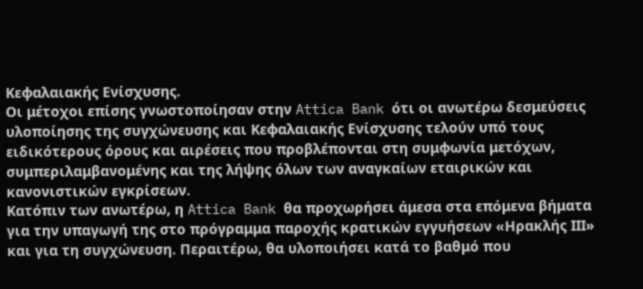Κεφαλαιακής Ενίσχυσης.
Οι μέτοχοι επίσης γνωστοποίησαν στην Attica Bank ότι οι ανωτέρω δεσμεύσεις υλοποίησης της συγχώνευσης και Κεφαλαιακής Ενίσχυσης τελούν υπό τους ειδικότερους όρους και αιρέσεις που προβλέπονται στη συμφωνία μετόχων, συμπεριλαμβανομένης και της λήψης όλων των αναγκαίων εταιρικών και κανονιστικών εγκρίσεων.
Κατόπιν των ανωτέρω, η Attica Bank θα προχωρήσει άμεσα στα επόμενα βήματα για την υπαγωγή της στο πρόγραμμα παροχής κρατικών εγγυήσεων «Ηρακλής ΙΙΙ» και για τη συγχώνευση. Περαιτέρω, θα υλοποιήσει κατά το βαθμό που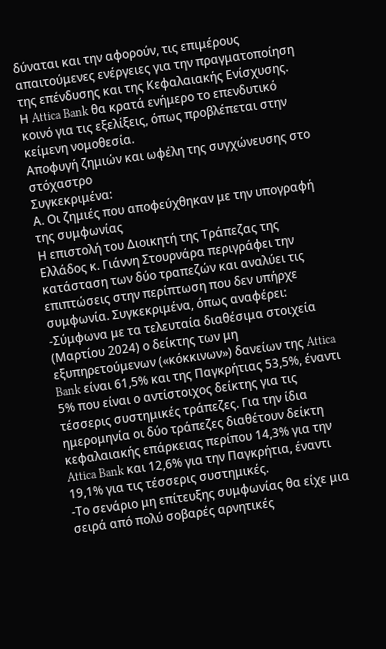δύναται και την αφορούν, τις επιμέρους απαιτούμενες ενέργειες για την πραγματοποίηση της επένδυσης και της Κεφαλαιακής Ενίσχυσης.
Η Attica Bank θα κρατά ενήμερο το επενδυτικό κοινό για τις εξελίξεις, όπως προβλέπεται στην κείμενη νομοθεσία.
Αποφυγή ζημιών και ωφέλη της συγχώνευσης στο στόχαστρο
Συγκεκριμένα:
Α. Οι ζημιές που αποφεύχθηκαν με την υπογραφή της συμφωνίας
Η επιστολή του Διοικητή της Τράπεζας της Ελλάδος κ. Γιάννη Στουρνάρα περιγράφει την κατάσταση των δύο τραπεζών και αναλύει τις επιπτώσεις στην περίπτωση που δεν υπήρχε συμφωνία. Συγκεκριμένα, όπως αναφέρει:
-Σύμφωνα με τα τελευταία διαθέσιμα στοιχεία (Μαρτίου 2024) ο δείκτης των μη εξυπηρετούμενων («κόκκινων») δανείων της Attica Bank είναι 61,5% και της Παγκρήτιας 53,5%, έναντι 5% που είναι ο αντίστοιχος δείκτης για τις τέσσερις συστημικές τράπεζες. Για την ίδια ημερομηνία οι δύο τράπεζες διαθέτουν δείκτη κεφαλαιακής επάρκειας περίπου 14,3% για την Attica Bank και 12,6% για την Παγκρήτια, έναντι 19,1% για τις τέσσερις συστημικές.
-Το σενάριο μη επίτευξης συμφωνίας θα είχε μια σειρά από πολύ σοβαρές αρνητικές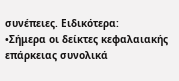συνέπειες. Ειδικότερα:
•Σήμερα οι δείκτες κεφαλαιακής επάρκειας συνολικά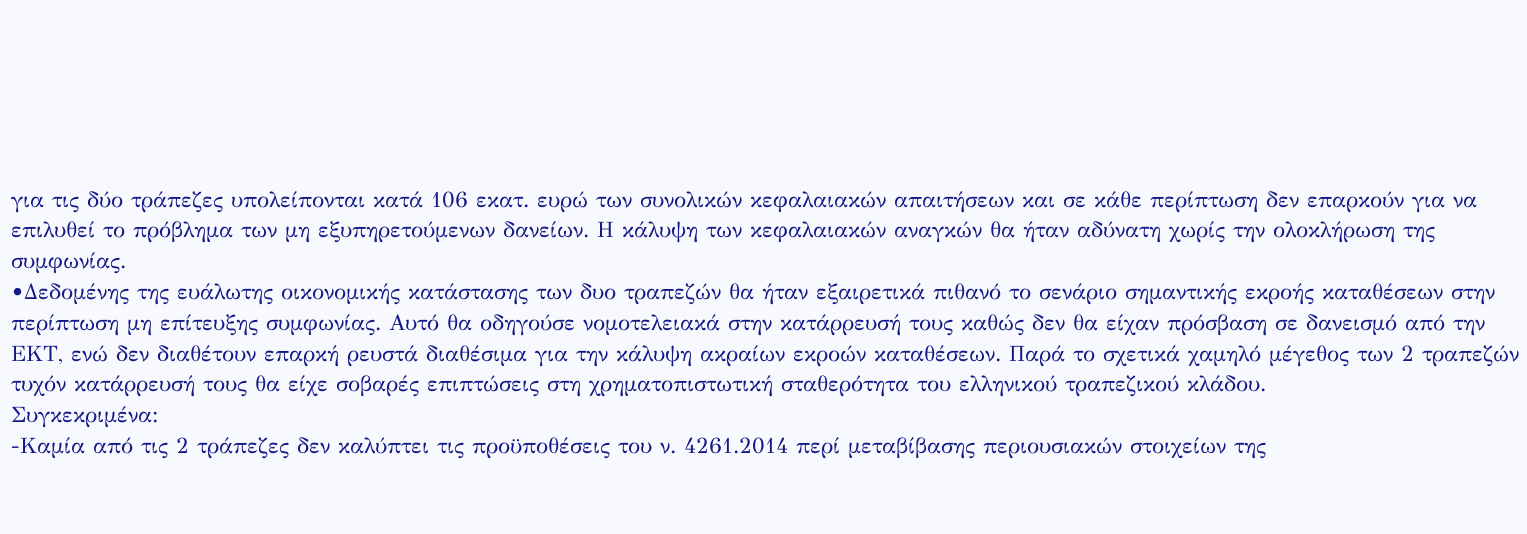για τις δύο τράπεζες υπολείπονται κατά 106 εκατ. ευρώ των συνολικών κεφαλαιακών απαιτήσεων και σε κάθε περίπτωση δεν επαρκούν για να επιλυθεί το πρόβλημα των μη εξυπηρετούμενων δανείων. Η κάλυψη των κεφαλαιακών αναγκών θα ήταν αδύνατη χωρίς την ολοκλήρωση της συμφωνίας.
•Δεδομένης της ευάλωτης οικονομικής κατάστασης των δυο τραπεζών θα ήταν εξαιρετικά πιθανό το σενάριο σημαντικής εκροής καταθέσεων στην περίπτωση μη επίτευξης συμφωνίας. Αυτό θα οδηγούσε νομοτελειακά στην κατάρρευσή τους καθώς δεν θα είχαν πρόσβαση σε δανεισμό από την ΕΚΤ, ενώ δεν διαθέτουν επαρκή ρευστά διαθέσιμα για την κάλυψη ακραίων εκροών καταθέσεων. Παρά το σχετικά χαμηλό μέγεθος των 2 τραπεζών τυχόν κατάρρευσή τους θα είχε σοβαρές επιπτώσεις στη χρηματοπιστωτική σταθερότητα του ελληνικού τραπεζικού κλάδου.
Συγκεκριμένα:
-Καμία από τις 2 τράπεζες δεν καλύπτει τις προϋποθέσεις του ν. 4261.2014 περί μεταβίβασης περιουσιακών στοιχείων της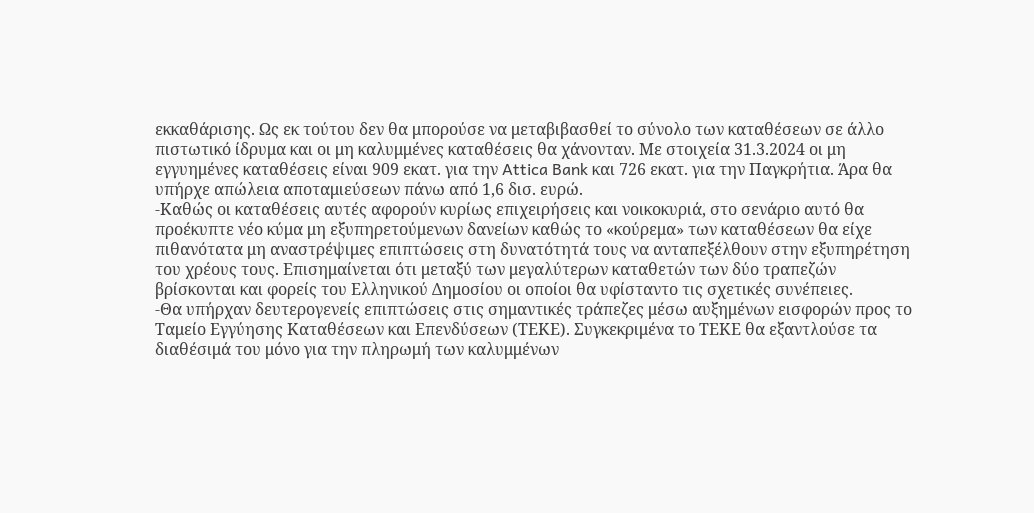εκκαθάρισης. Ως εκ τούτου δεν θα μπορούσε να μεταβιβασθεί το σύνολο των καταθέσεων σε άλλο πιστωτικό ίδρυμα και οι μη καλυμμένες καταθέσεις θα χάνονταν. Με στοιχεία 31.3.2024 οι μη εγγυημένες καταθέσεις είναι 909 εκατ. για την Attica Bank και 726 εκατ. για την Παγκρήτια. Άρα θα υπήρχε απώλεια αποταμιεύσεων πάνω από 1,6 δισ. ευρώ.
-Καθώς οι καταθέσεις αυτές αφορούν κυρίως επιχειρήσεις και νοικοκυριά, στο σενάριο αυτό θα προέκυπτε νέο κύμα μη εξυπηρετούμενων δανείων καθώς το «κούρεμα» των καταθέσεων θα είχε πιθανότατα μη αναστρέψιμες επιπτώσεις στη δυνατότητά τους να ανταπεξέλθουν στην εξυπηρέτηση του χρέους τους. Επισημαίνεται ότι μεταξύ των μεγαλύτερων καταθετών των δύο τραπεζών βρίσκονται και φορείς του Ελληνικού Δημοσίου οι οποίοι θα υφίσταντο τις σχετικές συνέπειες.
-Θα υπήρχαν δευτερογενείς επιπτώσεις στις σημαντικές τράπεζες μέσω αυξημένων εισφορών προς το Ταμείο Εγγύησης Καταθέσεων και Επενδύσεων (ΤΕΚΕ). Συγκεκριμένα το ΤΕΚΕ θα εξαντλούσε τα διαθέσιμά του μόνο για την πληρωμή των καλυμμένων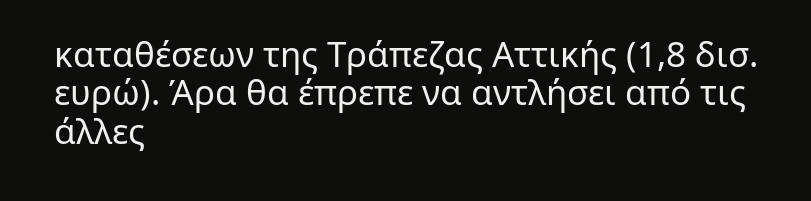καταθέσεων της Τράπεζας Αττικής (1,8 δισ. ευρώ). Άρα θα έπρεπε να αντλήσει από τις άλλες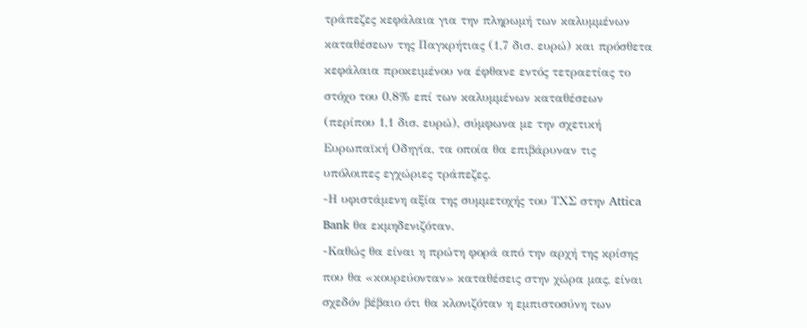τράπεζες κεφάλαια για την πληρωμή των καλυμμένων καταθέσεων της Παγκρήτιας (1,7 δισ. ευρώ) και πρόσθετα κεφάλαια προκειμένου να έφθανε εντός τετραετίας το στόχο του 0,8% επί των καλυμμένων καταθέσεων (περίπου 1,1 δισ. ευρώ), σύμφωνα με την σχετική Ευρωπαϊκή Οδηγία, τα οποία θα επιβάρυναν τις υπόλοιπες εγχώριες τράπεζες.
-Η υφιστάμενη αξία της συμμετοχής του ΤΧΣ στην Attica Bank θα εκμηδενιζόταν.
-Καθώς θα είναι η πρώτη φορά από την αρχή της κρίσης που θα «κουρεύονταν» καταθέσεις στην χώρα μας, είναι σχεδόν βέβαιο ότι θα κλονιζόταν η εμπιστοσύνη των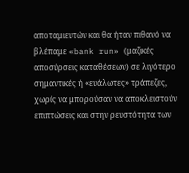αποταμιευτών και θα ήταν πιθανό να βλέπαμε «bank run» (μαζικές αποσύρσεις καταθέσεων) σε λιγότερο σημαντικές ή «ευάλωτες» τράπεζες, χωρίς να μπορούσαν να αποκλειστούν επιπτώσεις και στην ρευστότητα των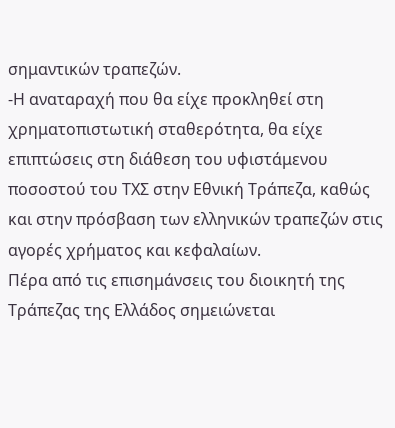σημαντικών τραπεζών.
-Η αναταραχή που θα είχε προκληθεί στη χρηματοπιστωτική σταθερότητα, θα είχε επιπτώσεις στη διάθεση του υφιστάμενου ποσοστού του ΤΧΣ στην Εθνική Τράπεζα, καθώς και στην πρόσβαση των ελληνικών τραπεζών στις αγορές χρήματος και κεφαλαίων.
Πέρα από τις επισημάνσεις του διοικητή της Τράπεζας της Ελλάδος σημειώνεται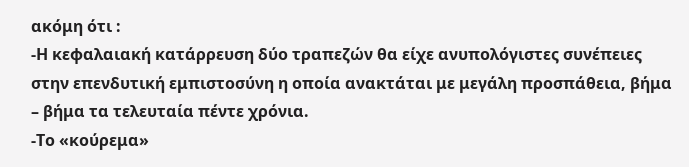ακόμη ότι :
-Η κεφαλαιακή κατάρρευση δύο τραπεζών θα είχε ανυπολόγιστες συνέπειες στην επενδυτική εμπιστοσύνη η οποία ανακτάται με μεγάλη προσπάθεια, βήμα – βήμα τα τελευταία πέντε χρόνια.
-Το «κούρεμα»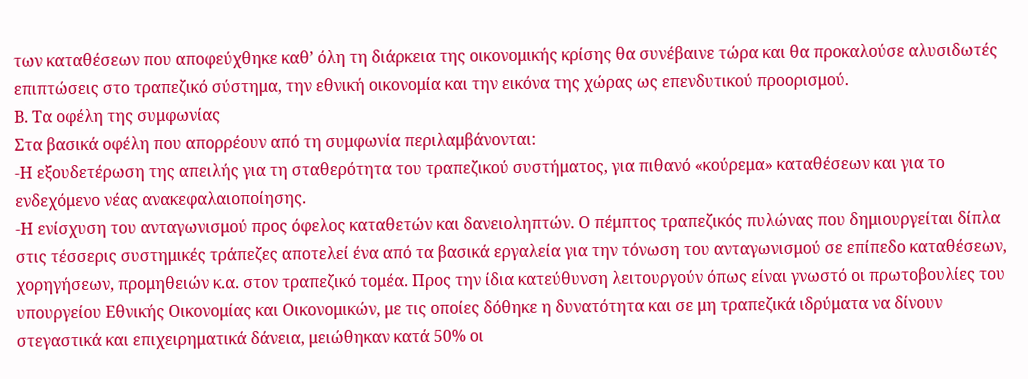των καταθέσεων που αποφεύχθηκε καθ’ όλη τη διάρκεια της οικονομικής κρίσης θα συνέβαινε τώρα και θα προκαλούσε αλυσιδωτές επιπτώσεις στο τραπεζικό σύστημα, την εθνική οικονομία και την εικόνα της χώρας ως επενδυτικού προορισμού.
Β. Τα οφέλη της συμφωνίας
Στα βασικά οφέλη που απορρέουν από τη συμφωνία περιλαμβάνονται:
-Η εξουδετέρωση της απειλής για τη σταθερότητα του τραπεζικού συστήματος, για πιθανό «κούρεμα» καταθέσεων και για το ενδεχόμενο νέας ανακεφαλαιοποίησης.
-Η ενίσχυση του ανταγωνισμού προς όφελος καταθετών και δανειοληπτών. Ο πέμπτος τραπεζικός πυλώνας που δημιουργείται δίπλα στις τέσσερις συστημικές τράπεζες αποτελεί ένα από τα βασικά εργαλεία για την τόνωση του ανταγωνισμού σε επίπεδο καταθέσεων, χορηγήσεων, προμηθειών κ.α. στον τραπεζικό τομέα. Προς την ίδια κατεύθυνση λειτουργούν όπως είναι γνωστό οι πρωτοβουλίες του υπουργείου Εθνικής Οικονομίας και Οικονομικών, με τις οποίες δόθηκε η δυνατότητα και σε μη τραπεζικά ιδρύματα να δίνουν στεγαστικά και επιχειρηματικά δάνεια, μειώθηκαν κατά 50% οι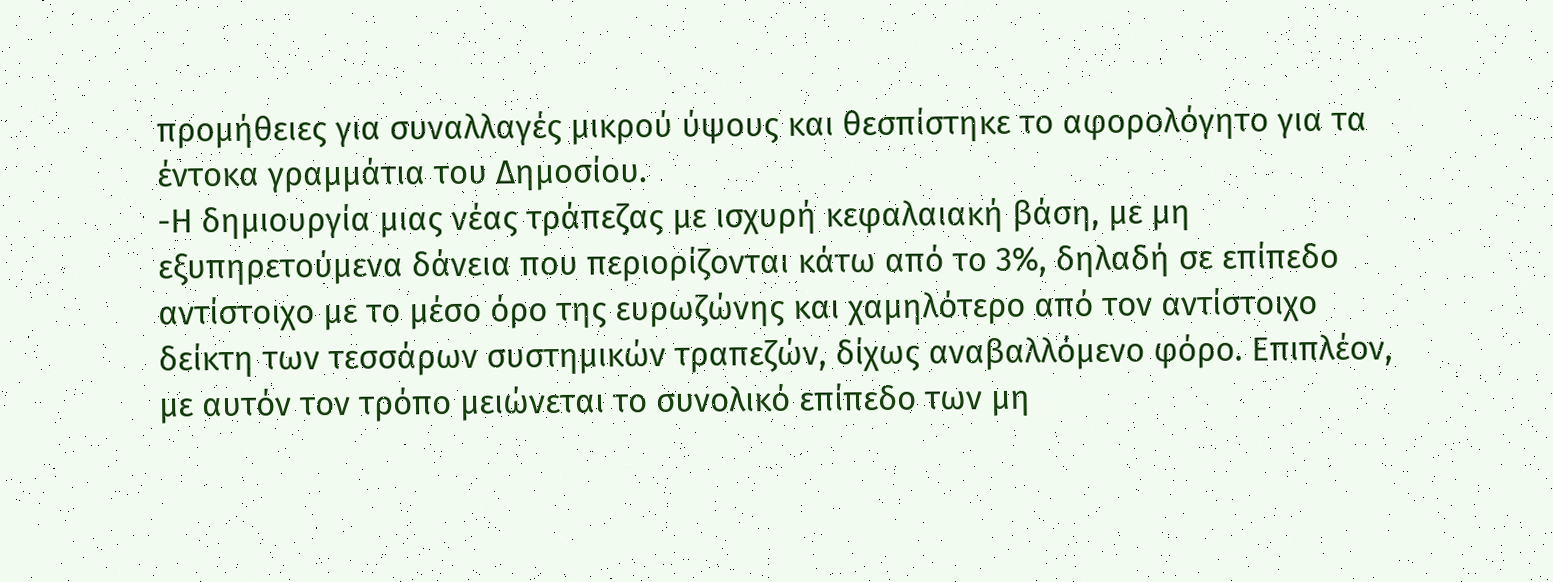προμήθειες για συναλλαγές μικρού ύψους και θεσπίστηκε το αφορολόγητο για τα έντοκα γραμμάτια του Δημοσίου.
-Η δημιουργία μιας νέας τράπεζας με ισχυρή κεφαλαιακή βάση, με μη εξυπηρετούμενα δάνεια που περιορίζονται κάτω από το 3%, δηλαδή σε επίπεδο αντίστοιχο με το μέσο όρο της ευρωζώνης και χαμηλότερο από τον αντίστοιχο δείκτη των τεσσάρων συστημικών τραπεζών, δίχως αναβαλλόμενο φόρο. Επιπλέον, με αυτόν τον τρόπο μειώνεται το συνολικό επίπεδο των μη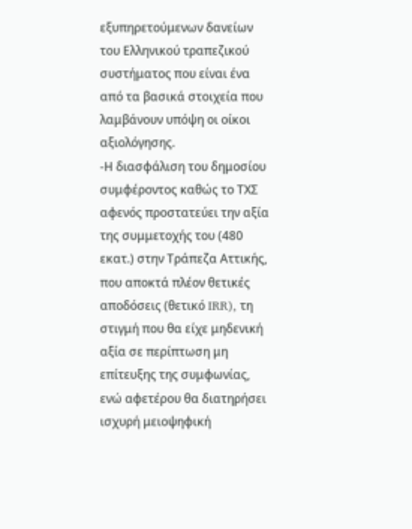εξυπηρετούμενων δανείων του Ελληνικού τραπεζικού συστήματος που είναι ένα από τα βασικά στοιχεία που λαμβάνουν υπόψη οι οίκοι αξιολόγησης.
-Η διασφάλιση του δημοσίου συμφέροντος καθώς το ΤΧΣ αφενός προστατεύει την αξία της συμμετοχής του (480 εκατ.) στην Τράπεζα Αττικής, που αποκτά πλέον θετικές αποδόσεις (θετικό IRR), τη στιγμή που θα είχε μηδενική αξία σε περίπτωση μη επίτευξης της συμφωνίας, ενώ αφετέρου θα διατηρήσει ισχυρή μειοψηφική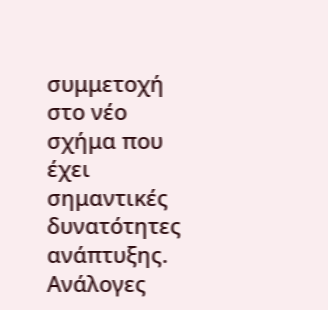συμμετοχή στο νέο σχήμα που έχει σημαντικές δυνατότητες ανάπτυξης.
Ανάλογες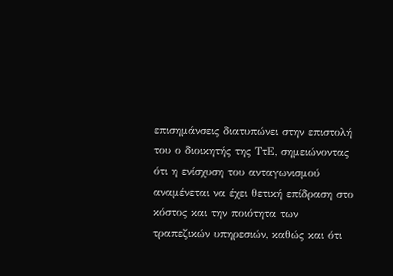επισημάνσεις διατυπώνει στην επιστολή του ο διοικητής της ΤτΕ, σημειώνοντας ότι η ενίσχυση του ανταγωνισμού αναμένεται να έχει θετική επίδραση στο κόστος και την ποιότητα των τραπεζικών υπηρεσιών, καθώς και ότι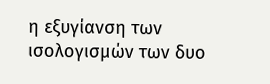η εξυγίανση των ισολογισμών των δυο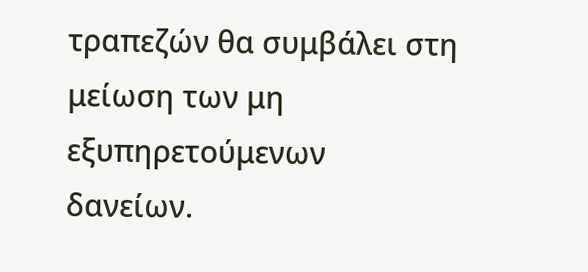τραπεζών θα συμβάλει στη μείωση των μη εξυπηρετούμενων δανείων.